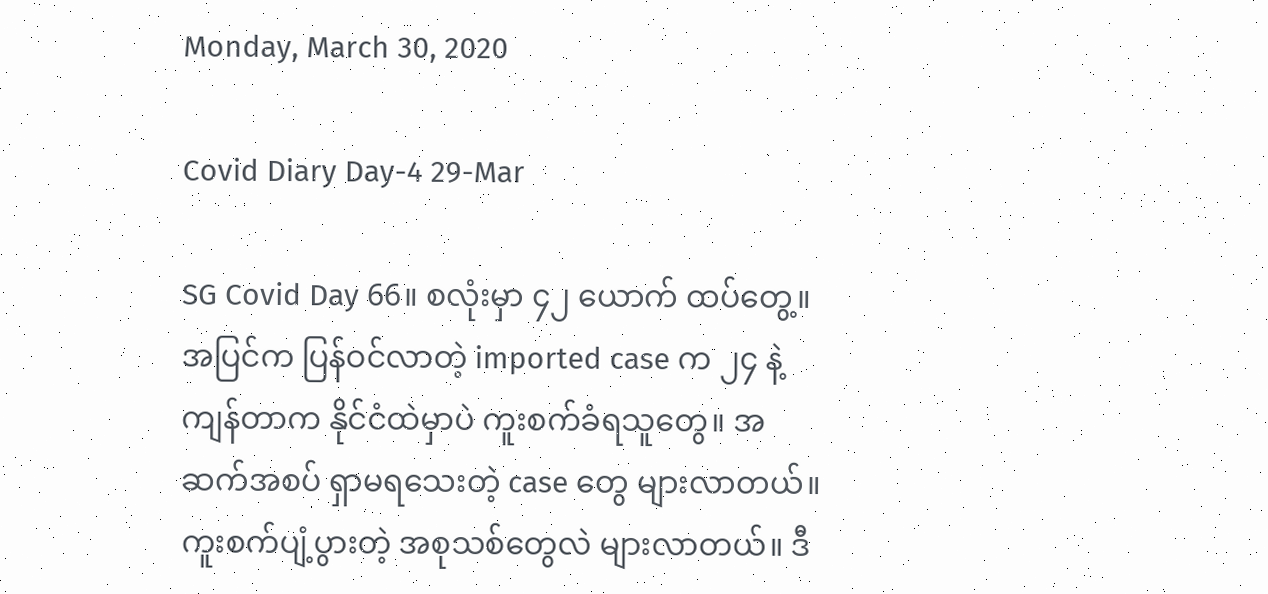Monday, March 30, 2020

Covid Diary Day-4 29-Mar

SG Covid Day 66။ စလုံးမှာ ၄၂ ယောက် ထပ်တွေ့။ အပြင်က ပြန်ဝင်လာတဲ့ imported case က ၂၄ နဲ့ ကျန်တာက နိုင်ငံထဲမှာပဲ ကူးစက်ခံရသူတွေ။ အဆက်အစပ် ရှာမရသေးတဲ့ case တွေ များလာတယ်။ ကူးစက်ပျံ့ပွားတဲ့ အစုသစ်တွေလဲ များလာတယ်။ ဒီ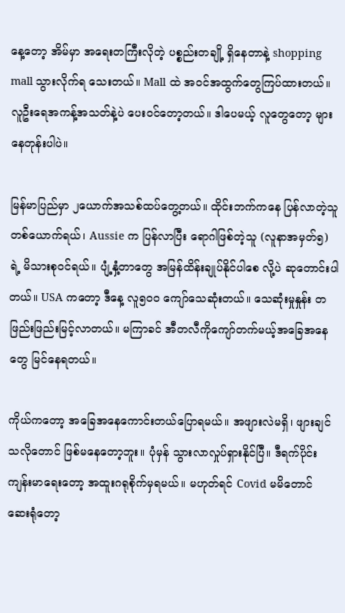နေ့တော့ အိမ်မှာ အရေးတကြီးလိုတဲ့ ပစ္စည်းတချို့ ရှိနေတာနဲ့ shopping mall သွားလိုက်ရ သေးတယ်။ Mall ထဲ အဝင်အထွက်တွေကြပ်ထားတယ်။ လူဦးရေအကန့်အသတ်နဲ့ပဲ ပေးဝင်တော့တယ်။ ဒါပေမယ့် လူတွေတော့ များနေတုန်းပါပဲ။

မြန်မာပြည်မှာ ၂ယောက်အသစ်ထပ်တွေ့တယ်။ ထိုင်းဘက်ကနေ ပြန်လာတဲ့သူတစ်ယောက်ရယ်၊ Aussie က ပြန်လာပြီး ရောဂါဖြစ်တဲ့သူ (လူနာအမှတ်၅) ရဲ့ မိသားစုဝင်ရယ်။ ပျံ့နှံ့တာတွေ အမြန်ထိန်းချုပ်နိုင်ပါစေ လို့ပဲ ဆုတောင်းပါတယ်။ USA ကတော့ ဒီနေ့ လူ၅၀၀ ကျော်သေဆုံးတယ်။ သေဆုံးမှုနှုန်း တဖြည်းဖြည်းမြင့်လာတယ်။ မကြာခင် အီတလီကိုကျော်တက်မယ့်အခြေအနေတွေ မြင်နေရတယ်။

ကိုယ်ကတော့ အခြေအနေကောင်းတယ်ပြောရမယ်။ အဖျားလဲမရှိ၊ ဖျားချင်သလိုတောင် ဖြစ်မနေတော့ဘူး။ ပုံမှန် သွားလာလှုပ်ရှားနိုင်ပြီ။ ဒီရက်ပိုင်း ကျန်းမာရေးတော့ အထူးဂရုစိုက်မှရမယ်။ မဟုတ်ရင် Covid မမိတောင် ဆေးရုံတော့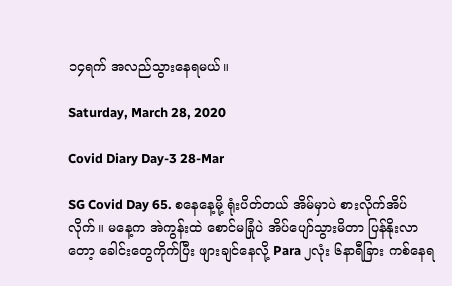၁၄ရက် အလည်သွားနေရမယ်။

Saturday, March 28, 2020

Covid Diary Day-3 28-Mar

SG Covid Day 65. စနေနေ့မို့ ရုံးပိတ်တယ် အိမ်မှာပဲ စားလိုက်အိပ်လိုက်။ မနေ့က အဲကွန်းထဲ စောင်မခြုံပဲ အိပ်ပျော်သွားမိတာ ပြန်နိုးလာတော့ ခေါင်းတွေကိုက်ပြီး ဖျားချင်နေလို့ Para ၂လုံး ၆နာရီခြား ကစ်နေရ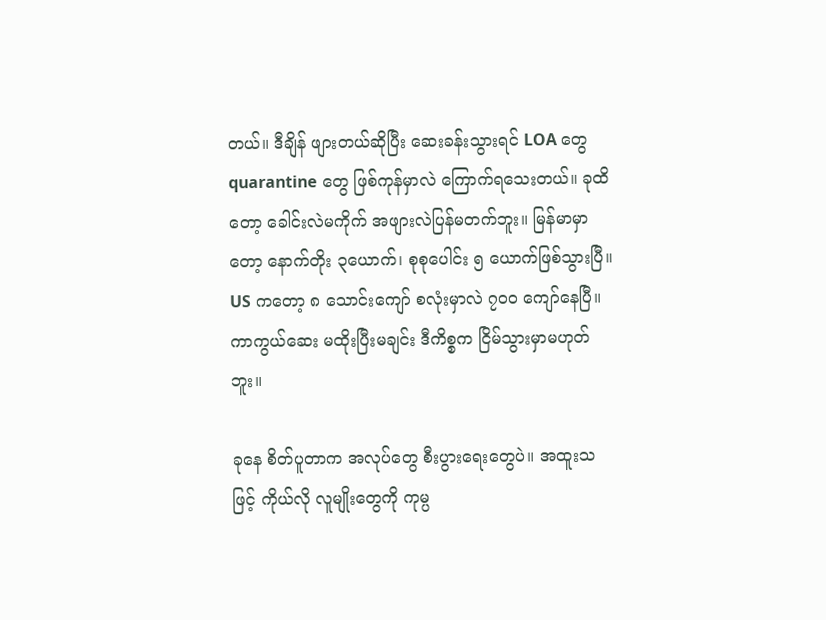တယ်။ ဒီချိန် ဖျားတယ်ဆိုပြီး ဆေးခန်းသွားရင် LOA တွေ quarantine တွေ ဖြစ်ကုန်မှာလဲ ကြောက်ရသေးတယ်။ ခုထိတော့ ခေါင်းလဲမကိုက် အဖျားလဲပြန်မတက်ဘူး။ မြန်မာမှာတော့ နောက်တိုး ၃ယောက်၊ စုစုပေါင်း ၅ ယောက်ဖြစ်သွားပြီ။ US ကတော့ ၈ သောင်းကျော် စလုံးမှာလဲ ၇၀၀ ကျော်နေပြီ။ ကာကွယ်ဆေး မထိုးပြီးမချင်း ဒီကိစ္စက ငြိမ်သွားမှာမဟုတ်ဘူး။

ခုနေ စိတ်ပူတာက အလုပ်တွေ စီးပွားရေးတွေပဲ။ အထူးသဖြင့် ကိုယ်လို လူမျိုးတွေကို ကုမ္ပ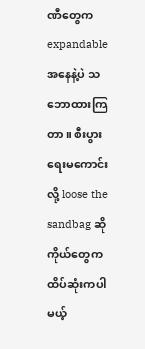ဏီတွေက expandable အနေနဲ့ပဲ သဘောထားကြတာ။ စီးပွားရေးမကောင်းလို့ loose the sandbag ဆို ကိုယ်တွေက ထိပ်ဆုံးကပါမယ့်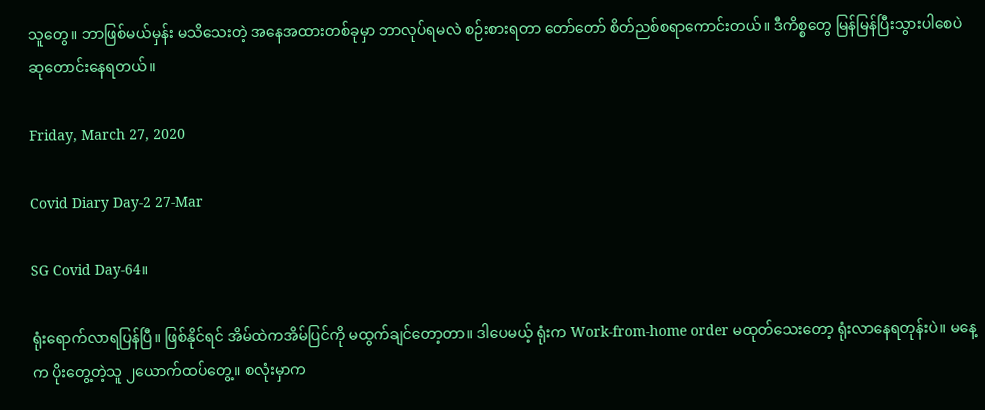သူတွေ။ ဘာဖြစ်မယ်မှန်း မသိသေးတဲ့ အနေအထားတစ်ခုမှာ ဘာလုပ်ရမလဲ စဉ်းစားရတာ တော်တော် စိတ်ညစ်စရာကောင်းတယ်။ ဒီကိစ္စတွေ မြန်မြန်ပြီးသွားပါစေပဲ ဆုတောင်းနေရတယ်။

Friday, March 27, 2020

Covid Diary Day-2 27-Mar

SG Covid Day-64။

ရုံးရောက်လာရပြန်ပြီ။ ဖြစ်နိုင်ရင် အိမ်ထဲကအိမ်ပြင်ကို မထွက်ချင်တော့တာ။ ဒါပေမယ့် ရုံးက Work-from-home order မထုတ်သေးတော့ ရုံးလာနေရတုန်းပဲ။ မနေ့က ပိုးတွေ့တဲ့သူ ၂ယောက်ထပ်တွေ့။ စလုံးမှာက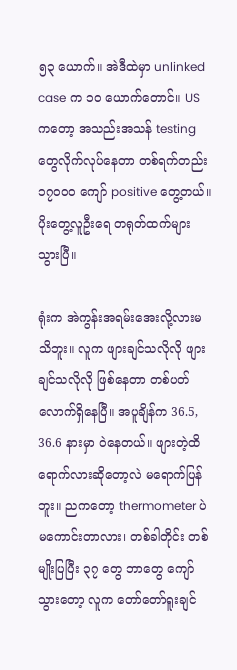၅၃ ယောက်။ အဲဒီထဲမှာ unlinked case က ၁၀ ယောက်တောင်။ US ကတော့ အသည်းအသန် testing တွေလိုက်လုပ်နေတာ တစ်ရက်တည်း ၁၇၀၀၀ ကျော် positive တွေ့တယ်။ ပိုးတွေ့လူဦးရေ တရုတ်ထက်များသွားပြီ။

ရုံးက အဲကွန်းအရမ်းအေးလို့လားမသိဘူး။ လူက ဖျားချင်သလိုလို ဖျားချင်သလိုလို ဖြစ်နေတာ တစ်ပတ်လောက်ရှိနေပြီ။ အပူချိန်က 36.5, 36.6 နားမှာ ဝဲနေတယ်။ ဖျားတဲ့ထိရောက်လားဆိုတော့လဲ မရောက်ပြန်ဘူး။ ညကတော့ thermometer ပဲမကောင်းတာလား၊ တစ်ခါတိုင်း တစ်မျိုးပြပြီး ၃၇ တွေ ဘာတွေ ကျော်သွားတော့ လူက တော်တော်ရူးချင်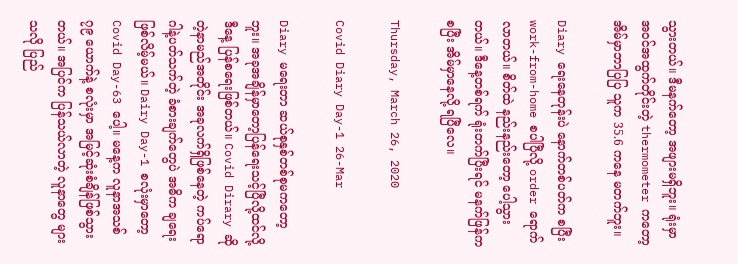သွားတယ်။ ဒီမနက်တော့ အဖျားမရှိဘူး။ ရုံးမှာ အဝင်အထွက်တိုင်းတဲ့ thermometer ကတော့ အိမ်မှာဘာပြပြ သူက 35.6 ကနေ မတက်ဘူး။

Diary ရေးနေတုန်းပဲ နောက်တစ်ပတ်က စပြီး work-from-home စပါပြီလို့ order ရောက်လာတယ်။ စိတ်ထဲ နည်းနည်းတော့ ပေါ့သွားတယ်။ ဒီနေ့တစ်ရက် ရုံးတက်ပြီးရင် မနက်ဖြန်ကစပြီး အိမ်မှာနေလို့ ရပြီလေ။

Thursday, March 26, 2020

Covid Diary Day-1 26-Mar

Diary မရေးတာ ဆယ်စုနှစ်တစ်စုမကတော့ဘူး။ အခုအချိန်မှာတော့ပြန်ရေးသင့်ပြီလို့ထင်လို့ ဒီနေ့ ပြန်စရေးဖြစ်တယ်။ Covid Dirary ဆိုတဲ့နာမည်အတိုင်း အခုလက်ရှိဖြစ်နေတဲ့ ကပ်ရောဂါနဲ့ပတ်သက်တဲ့ ခံစားချက်တွေပဲ အဓိက ချရေးဖြစ်လိမ့်မယ်။ Dairy Day-1 စလုံးမှာတော့ Covid Day-63 ပေါ့။ မနေ့က လူနာအသစ် ၇၉ ယောက်နဲ့ စလုံးမှာ အမြင့်ဆုံးစံချိန်ဖြစ်သွားတယ်။ အပြင်က ပြန်သယ်လာတဲ့ လူနာတွေ များသလို ပြည်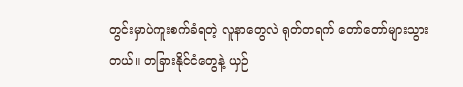တွင်းမှာပဲကူးစက်ခံရတဲ့ လူနာတွေလဲ ရုတ်တရက် တော်တော်များသွားတယ်။ တခြားနိုင်ငံတွေနဲ့ ယှဉ်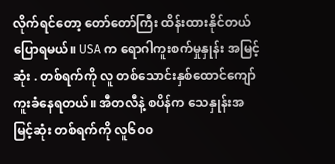လိုက်ရင်တော့ တော်တော်ကြီး ထိန်းထားနိုင်တယ်ပြောရမယ်။ USA က ရောဂါကူးစက်မှုနှုန်း အမြင့်ဆုံး . တစ်ရက်ကို လူ တစ်သောင်းနှစ်ထောင်ကျော် ကူးခံနေရတယ်။ အီတလီနဲ့ စပိန်က သေနှုန်းအမြင့်ဆုံး တစ်ရက်ကို လူ၆၀၀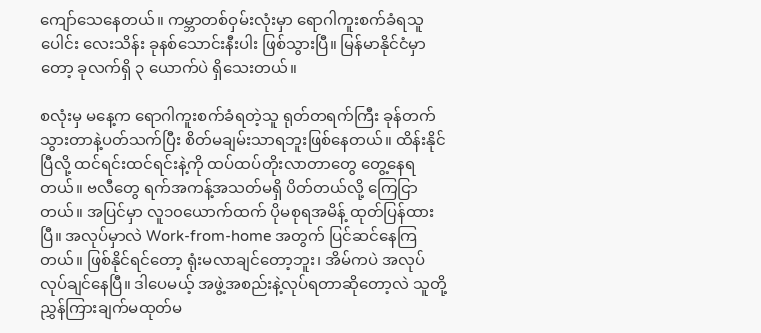ကျော်သေနေတယ်။ ကမ္ဘာတစ်ဝှမ်းလုံးမှာ ရောဂါကူးစက်ခံရသူပေါင်း လေးသိန်း ခုနစ်သောင်းနီးပါး ဖြစ်သွားပြီ။ မြန်မာနိုင်ငံမှာတော့ ခုလက်ရှိ ၃ ယောက်ပဲ ရှိသေးတယ်။

စလုံးမှ မနေ့က ရောဂါကူးစက်ခံရတဲ့သူ ရုတ်တရက်ကြီး ခုန်တက်သွားတာနဲ့ပတ်သက်ပြီး စိတ်မချမ်းသာရဘူးဖြစ်နေတယ်။ ထိန်းနိုင်ပြီလို့ ထင်ရင်းထင်ရင်းနဲ့ကို ထပ်ထပ်တိုးလာတာတွေ တွေ့နေရတယ်။ ဗလီတွေ ရက်အကန့်အသတ်မရှိ ပိတ်တယ်လို့ ကြေငြာတယ်။ အပြင်မှာ လူ၁၀ယောက်ထက် ပိုမစုရအမိန့် ထုတ်ပြန်ထားပြီ။ အလုပ်မှာလဲ Work-from-home အတွက် ပြင်ဆင်နေကြတယ်။ ဖြစ်နိုင်ရင်တော့ ရုံးမလာချင်တော့ဘူး၊ အိမ်ကပဲ အလုပ်လုပ်ချင်နေပြီ။ ဒါပေမယ့် အဖွဲ့အစည်းနဲ့လုပ်ရတာဆိုတော့လဲ သူတို့ ညွှန်ကြားချက်မထုတ်မ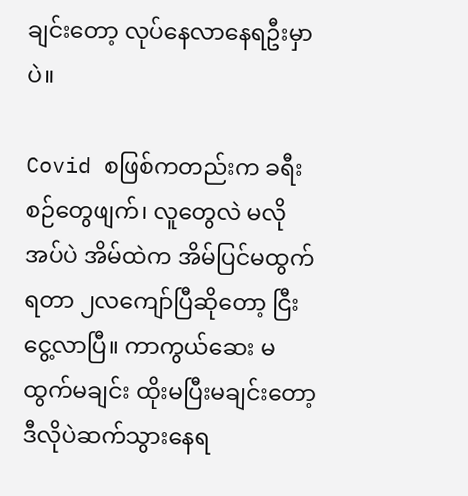ချင်းတော့ လုပ်နေလာနေရဦးမှာပဲ။

Covid စဖြစ်ကတည်းက ခရီးစဉ်တွေဖျက်၊ လူတွေလဲ မလိုအပ်ပဲ အိမ်ထဲက အိမ်ပြင်မထွက်ရတာ ၂လကျော်ပြီဆိုတော့ ငြီးငွေ့လာပြီ။ ကာကွယ်ဆေး မထွက်မချင်း ထိုးမပြီးမချင်းတော့ ဒီလိုပဲဆက်သွားနေရ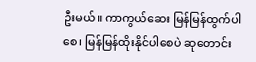ဦးမယ်။ ကာကွယ်ဆေး မြန်မြန်ထွက်ပါစေ၊ မြန်မြန်ထိုးနိုင်ပါစေပဲ ဆုတောင်း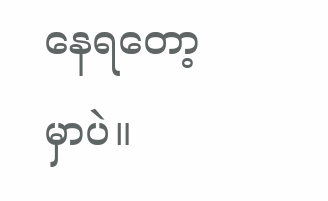နေရတော့မှာပဲ။